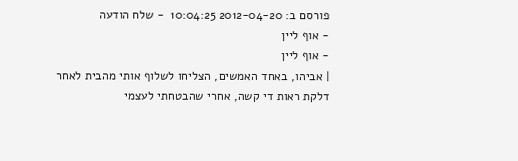פורסם ב: 2012-04-20 10:04:25  - שלח הודעה
- אוף ליין
- אוף ליין
| אביהו, באחד האמשים, הצליחו לשלוף אותי מהבית לאחר דלקת ראות די קשה, אחרי שהבטחתי לעצמי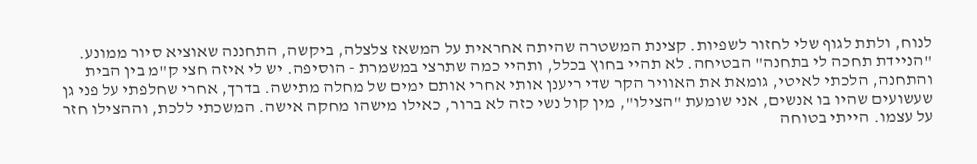לנוח, ולתת לגוף שלי לחזור לשפיות. קצינת המשטרה שהיתה אחראית על המשאז צלצלה, ביקשה, התחננה שאוציא סיור ממונע. "הניידת תחכה לי בתחנה" הבטיחה. לא תהיי בחוץ בכלל, ותהיי כמה שתרצי במשמרת - הוסיפה. יש לי איזה חצי ק"מ בין הבית והתחנה, הלכתי לאיטי, גומאת את האוויר הקר שדי ריענן אותי אחרי אותם ימים של מחלה מתישה. בדרך, אחרי שחלפתי על פני גן שעשועים שהיו בו אנשים, אני שומעת "הצילו", מין קול נשי כזה לא ברור, כאילו מישהו מחקה אישה. המשכתי ללכת, וההצילו חזר על עצמו. הייתי בטוחה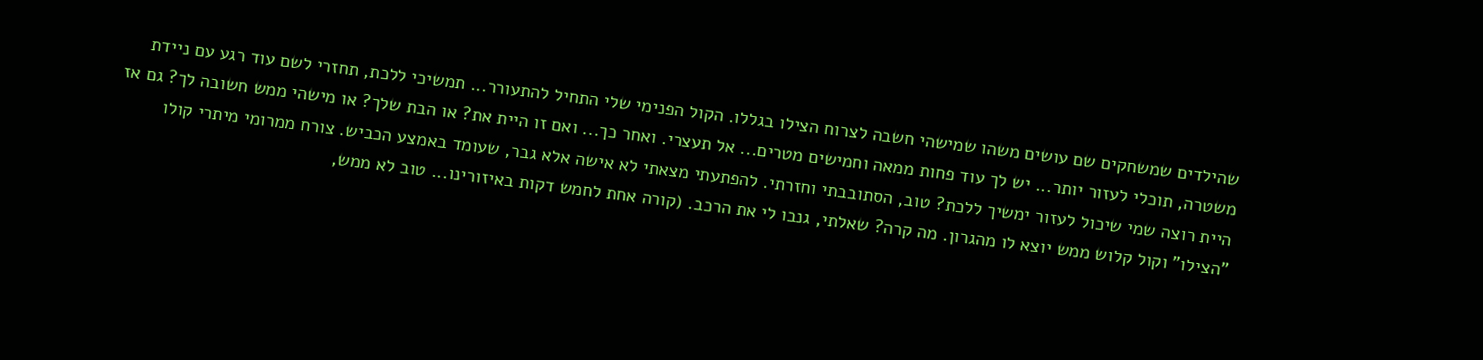שהילדים שמשחקים שם עושים משהו שמישהי חשבה לצרוח הצילו בגללו. הקול הפנימי שלי התחיל להתעורר... תמשיכי ללכת, תחזרי לשם עוד רגע עם ניידת משטרה, תוכלי לעזור יותר... יש לך עוד פחות ממאה וחמישים מטרים... אל תעצרי. ואחר כך... ואם זו היית את? או הבת שלך? או מישהי ממש חשובה לך? גם אז היית רוצה שמי שיכול לעזור ימשיך ללכת? טוב, הסתובבתי וחזרתי. להפתעתי מצאתי לא אישה אלא גבר, שעומד באמצע הכביש. צורח ממרומי מיתרי קולו "הצילו" וקול קלוש ממש יוצא לו מהגרון. מה קרה? שאלתי, גנבו לי את הרכב. (קורה אחת לחמש דקות באיזורינו... טוב לא ממש,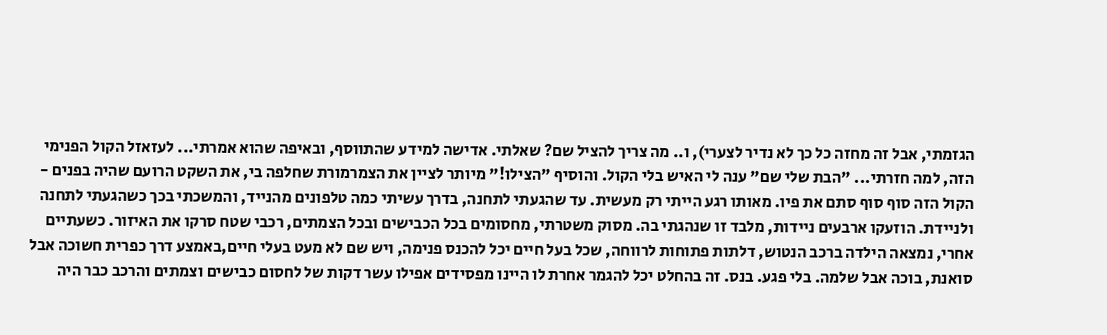הגזמתי, אבל זה מחזה כל כך לא נדיר לצערי), ו.. מה צריך להציל שם? שאלתי. אדישה למידע שהתווסף, ובאיפה שהוא אמרתי... לעזאזל הקול הפנימי הזה, למה חזרתי... "הבת שלי שם" ענה לי האיש בלי הקול. והוסיף "הצילו!" מיותר לציין את הצמרמורת שחלפה בי, את השקט הרועם שהיה בפנים - הקול הזה סוף סוף סתם את פיו. מאותו רגע הייתי רק מעשית. עד שהגעתי לתחנה, בדרך עשיתי כמה טלפונים מהנייד, והמשכתי בכך כשהגעתי לתחנה ולניידת. הוזעקו ארבעים ניידות, מלבד זו שנהגתי בה. מסוק משטרתי, מחסומים בכל הכבישים ובכל הצמתים, רכבי שטח סרקו את האיזור. כשעתיים אחרי, נמצאה הילדה ברכב הנטוש, דלתות פתוחות לרווחה, שכל בעל חיים יכל להכנס פנימה, ויש שם לא מעט בעלי חיים,באמצע דרך כפרית חשוכה אבל סואנת, בוכה אבל שלמה. בלי פגע. בנס. זה בהחלט יכל להגמר אחרת לו היינו מפסידים אפילו עשר דקות של לחסום כבישים וצמתים והרכב כבר היה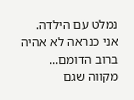נמלט עם הילדה. אני כנראה לא אהיה ברוב הדומם... מקווה שגם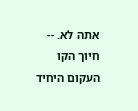אתה לא. -- חיוך הקו העקום היחיד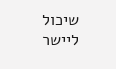שיכול ליישר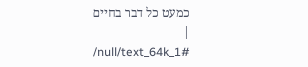כמעט כל דבר בחיים
|
/null/text_64k_1#